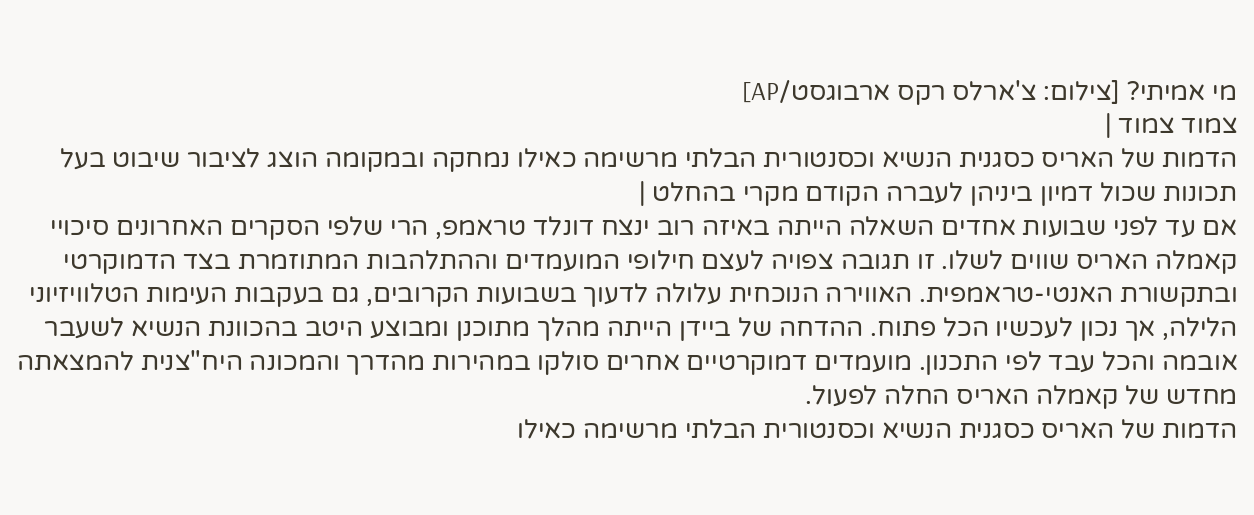מי אמיתי? [צילום: צ'ארלס רקס ארבוגסט/AP]
צמוד צמוד |
הדמות של האריס כסגנית הנשיא וכסנטורית הבלתי מרשימה כאילו נמחקה ובמקומה הוצג לציבור שיבוט בעל תכונות שכול דמיון ביניהן לעברה הקודם מקרי בהחלט |
אם עד לפני שבועות אחדים השאלה הייתה באיזה רוב ינצח דונלד טראמפ, הרי שלפי הסקרים האחרונים סיכויי קאמלה האריס שווים לשלו. זו תגובה צפויה לעצם חילופי המועמדים וההתלהבות המתוזמרת בצד הדמוקרטי ובתקשורת האנטי-טראמפית. האווירה הנוכחית עלולה לדעוך בשבועות הקרובים, גם בעקבות העימות הטלוויזיוני הלילה, אך נכון לעכשיו הכל פתוח. ההדחה של ביידן הייתה מהלך מתוכנן ומבוצע היטב בהכוונת הנשיא לשעבר אובמה והכל עבד לפי התכנון. מועמדים דמוקרטיים אחרים סולקו במהירות מהדרך והמכונה היח"צנית להמצאתה מחדש של קאמלה האריס החלה לפעול.
הדמות של האריס כסגנית הנשיא וכסנטורית הבלתי מרשימה כאילו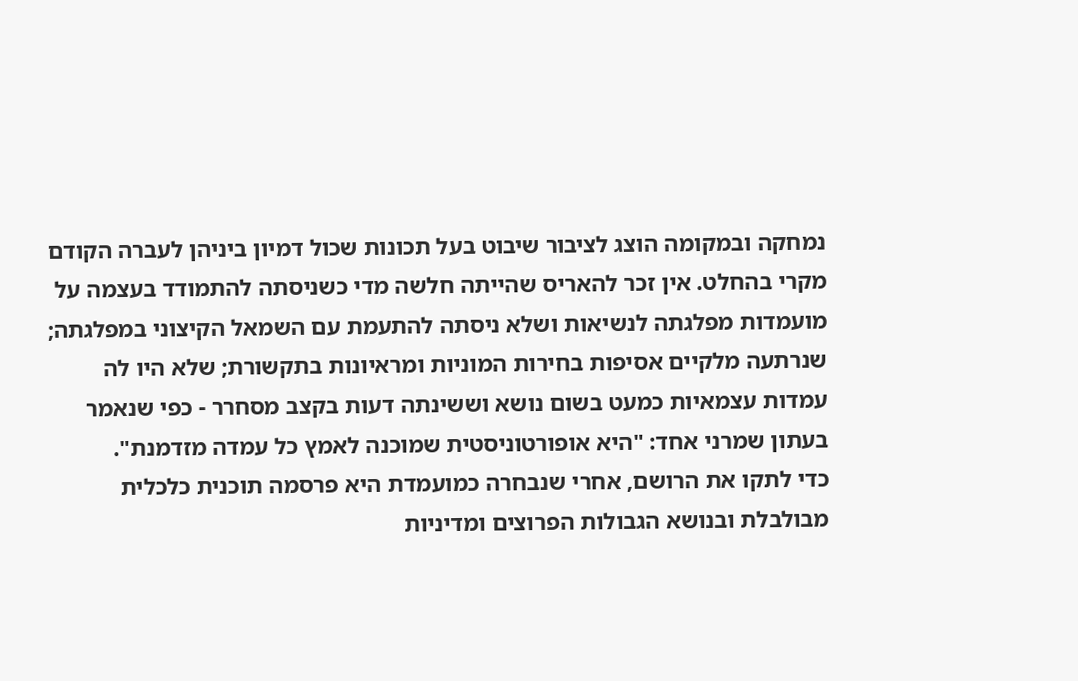נמחקה ובמקומה הוצג לציבור שיבוט בעל תכונות שכול דמיון ביניהן לעברה הקודם מקרי בהחלט. אין זכר להאריס שהייתה חלשה מדי כשניסתה להתמודד בעצמה על מועמדות מפלגתה לנשיאות ושלא ניסתה להתעמת עם השמאל הקיצוני במפלגתה; שנרתעה מלקיים אסיפות בחירות המוניות ומראיונות בתקשורת; שלא היו לה עמדות עצמאיות כמעט בשום נושא וששינתה דעות בקצב מסחרר - כפי שנאמר בעתון שמרני אחד: "היא אופורטוניסטית שמוכנה לאמץ כל עמדה מזדמנת".
כדי לתקו את הרושם, אחרי שנבחרה כמועמדת היא פרסמה תוכנית כלכלית מבולבלת ובנושא הגבולות הפרוצים ומדיניות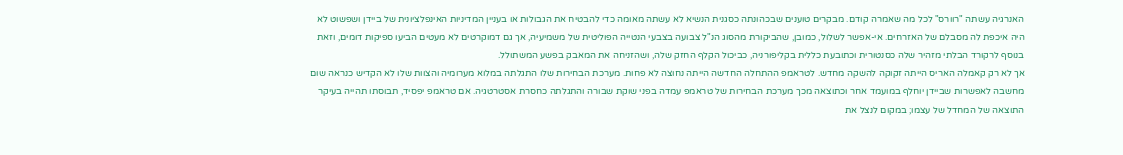האנרגיה עשתה "רוורס" לכל מה שאמרה קודם. מבקרים טוענים שבכהונתה כסגנית הנשיא לא עשתה מאומה כדי להבטיח את הגבולות או בעניין המדיניות האינפלציונית של ביידן ושפשוט לא היה איכפת לה מסבלם של האזרחים. אי-אפשר לשלול, כמובן, שהביקורת מהסוג הנ"ל צבועה בצבעי הנטייה הפוליטית של משמיעיה, אך גם דמוקרטים לא מעטים הביעו ספיקות דומים, וזאת בנוסף לרקורד הבלתי מזהיר שלה כסנטורית וכתובעת כללית בקליפורניה, כביכול הקלף החזק שלה, ושהזניחה את המאבק בפשע המשתולל.
אך לא רק קאמלה האריס הייתה זקוקה להשקה מחדש. לטראמפ ההתחלה החדשה הייתה נחוצה לא פחות. מערכת הבחירות שלו התגלתה במלוא מערומיה והצוות שלו לא הקדיש כנראה שום מחשבה לאפשרות שביידן יוחלף במועמד אחר וכתוצאה מכך מערכת הבחירות של טראמפ עמדה בפני שוקת שבורה והתגלתה כחסרת אסטרטגיה. אם טראמפ יפסיד, תבוסתו תהייה בעיקר התוצאה של המחדל של עצמו; במקום לנצל את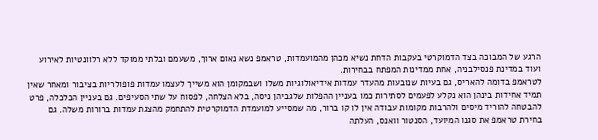הרגע של המבוכה בצד הדמוקרטי בעקבות הדחת נשיא מכהן מהמועמדות, טראמפ נשא נאום ארוך, משעמם ובלתי ממוקד ללא רלוונטיות לאירוע ועוד במדינת פנסילבניה, אחת ממדינות המפתח בבחירות.
לטראמפ בדומה להאריס, גם בעיות שנובעות מהעדר עמדות אידיאולוגיות משלו ושבמקומן הוא משייך לעצמו עמדות פופולריות בציבור ומאחר שאין תמיד אחידות בינהן הוא נקלע לפעמים לסתירות כמו בעניין ההפלות שלגביהן ניסה, בלא הצלחה, לפסוח על שתי הסעיפים. גם בעניין הכלכלה, פרט להבטחה להוריד מיסים ולהרבות מקומות עבודה אין לו קו ברור, מה שמסייע למועמדת הדמוקרטית להתחמק מהצגת עמדות ברורות משלה. גם בחירת טראמפ את סגנו המיועד, הסנטור וואנס, העלתה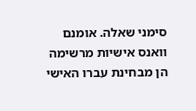סימני שאלה. אומנם וואנס אישיות מרשימה הן מבחינת עברו האישי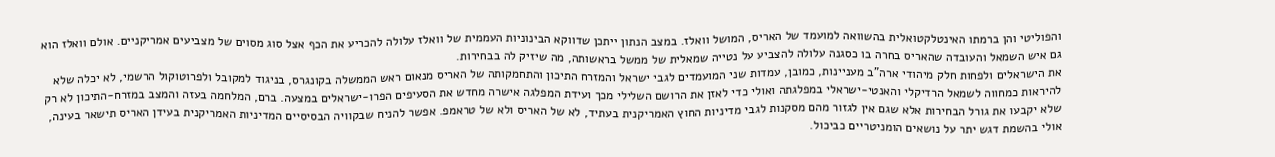והפוליטי והן ברמתו האינטלקטואלית בהשוואה למועמד של האריס, המושל וואלז. במצב הנתון ייתכן שדווקא הבינוניות העממית של וואלז עלולה להכריע את הכף אצל סוג מסוים של מצביעים אמריקניים. אולם וואלז הוא גם איש השמאל והעובדה שהאריס בחרה בו כסגנה עלולה להצביע על נטייה שמאלית של ממשל בראשותה, מה שיזיק לה בבחירות.
את הישראלים ולפחות חלק מיהודי ארה"ב מעניינות, כמובן, עמדות שני המועמדים לגבי ישראל והמזרח התיכון והתחמקותה של האריס מנאום ראש הממשלה בקונגרס, בניגוד למקובל ולפרוטוקול הרשמי, לא יכלה שלא להיראות כמחווה לשמאל הרדיקלי והאנטי-ישראלי במפלגתה ואולי כדי לאזן את הרושם השלילי מכך ועידת המפלגה אישרה מחדש את הסעיפים הפרו-ישראלים במצעה. ברם, המלחמה בעזה והמצב במזרח-התיכון לא רק שלא יקבעו את גורל הבחירות אלא שגם אין לגזור מהם מסקנות לגבי מדיניות החוץ האמריקנית בעתיד, לא של האריס ולא של טראמפ. אפשר להניח שבקוויה הבסיסיים המדיניות האמריקנית בעידן האריס תישאר בעינה, אולי בהשמת דגש יתר על נושאים הומניטריים כביכול.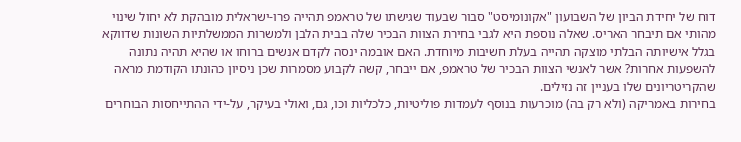דוח של יחידת הביון של השבועון "אקונומיסט" סבור שבעוד שגישתו של טראמפ תהייה פרו-ישראלית מובהקת לא יחול שינוי מהותי אם תיבחר האריס. שאלה נוספת היא לגבי בחירת הצוות הבכיר שלה בבית הלבן ולמשרות הממשלתיות השונות שדווקא בגלל אישיותה הבלתי מוצקה תהייה בעלת חשיבות מיוחדת. האם אובמה ינסה לקדם אנשים ברוחו או שהיא תהיה נתונה להשפעות אחרות? אשר לאנשי הצוות הבכיר של טראמפ, אם ייבחר, קשה לקבוע מסמרות שכן ניסיון כהונתו הקודמת מראה שהקריטריונים שלו בעניין זה נזילים.
בחירות באמריקה (ולא רק בה) מוכרעות בנוסף לעמדות פוליטיות, כלכליות וכו, גם, ואולי בעיקר, על-ידי ההתייחסות הבוחרים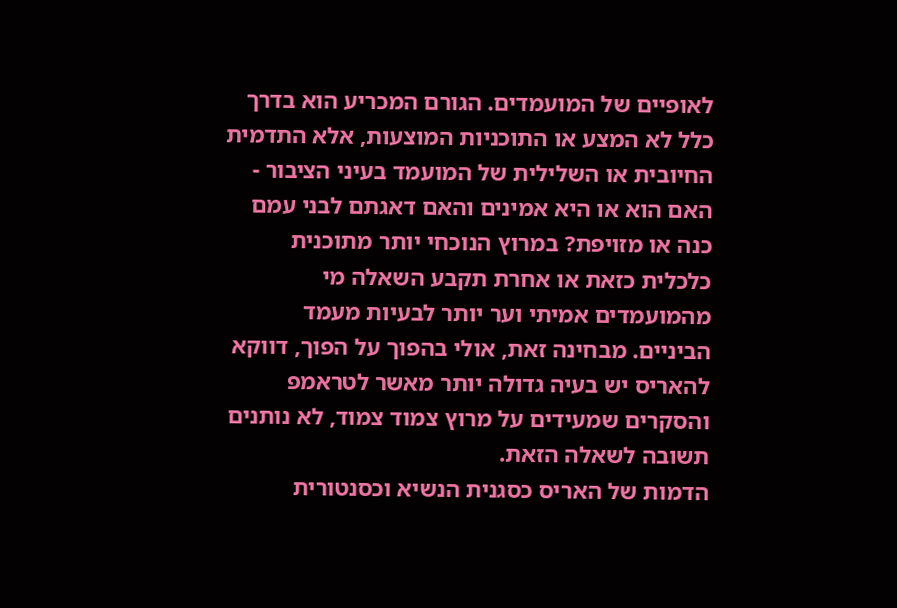לאופיים של המועמדים. הגורם המכריע הוא בדרך כלל לא המצע או התוכניות המוצעות, אלא התדמית החיובית או השלילית של המועמד בעיני הציבור - האם הוא או היא אמינים והאם דאגתם לבני עמם כנה או מזויפת? במרוץ הנוכחי יותר מתוכנית כלכלית כזאת או אחרת תקבע השאלה מי מהמועמדים אמיתי וער יותר לבעיות מעמד הביניים. מבחינה זאת, אולי בהפוך על הפוך, דווקא להאריס יש בעיה גדולה יותר מאשר לטראמפ והסקרים שמעידים על מרוץ צמוד צמוד, לא נותנים תשובה לשאלה הזאת.
הדמות של האריס כסגנית הנשיא וכסנטורית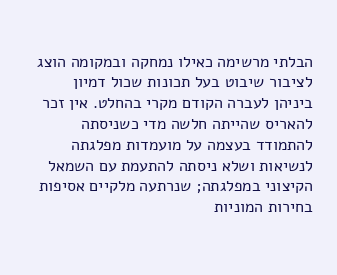הבלתי מרשימה כאילו נמחקה ובמקומה הוצג לציבור שיבוט בעל תכונות שכול דמיון ביניהן לעברה הקודם מקרי בהחלט. אין זכר להאריס שהייתה חלשה מדי כשניסתה להתמודד בעצמה על מועמדות מפלגתה לנשיאות ושלא ניסתה להתעמת עם השמאל הקיצוני במפלגתה; שנרתעה מלקיים אסיפות בחירות המוניות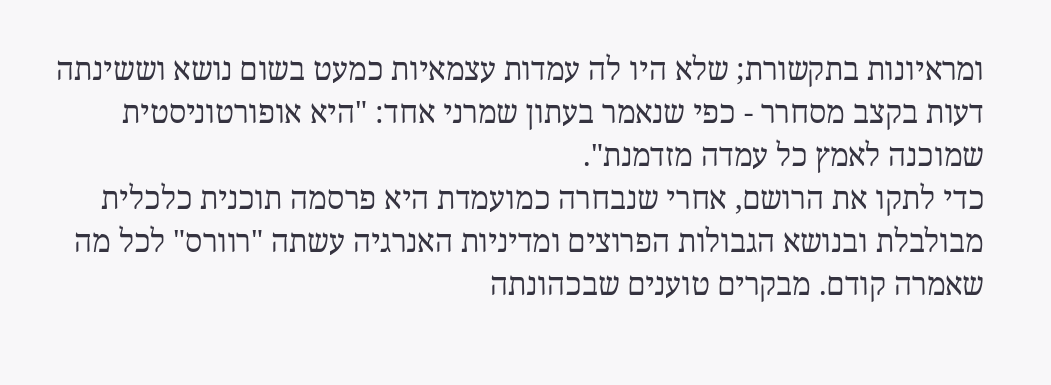ומראיונות בתקשורת; שלא היו לה עמדות עצמאיות כמעט בשום נושא וששינתה דעות בקצב מסחרר - כפי שנאמר בעתון שמרני אחד: "היא אופורטוניסטית שמוכנה לאמץ כל עמדה מזדמנת".
כדי לתקו את הרושם, אחרי שנבחרה כמועמדת היא פרסמה תוכנית כלכלית מבולבלת ובנושא הגבולות הפרוצים ומדיניות האנרגיה עשתה "רוורס" לכל מה שאמרה קודם. מבקרים טוענים שבכהונתה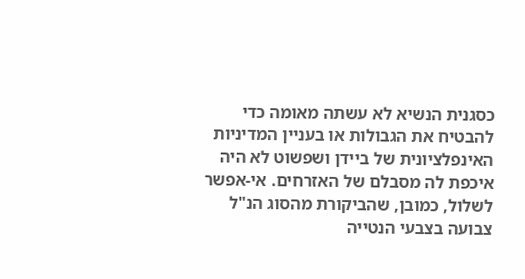כסגנית הנשיא לא עשתה מאומה כדי להבטיח את הגבולות או בעניין המדיניות האינפלציונית של ביידן ושפשוט לא היה איכפת לה מסבלם של האזרחים. אי-אפשר לשלול, כמובן, שהביקורת מהסוג הנ"ל צבועה בצבעי הנטייה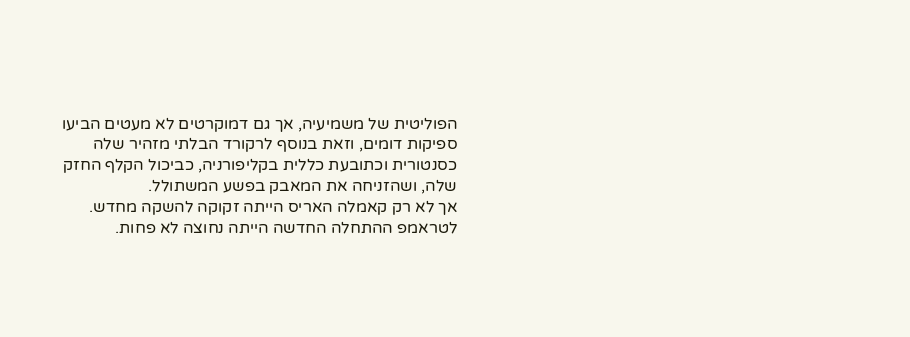הפוליטית של משמיעיה, אך גם דמוקרטים לא מעטים הביעו ספיקות דומים, וזאת בנוסף לרקורד הבלתי מזהיר שלה כסנטורית וכתובעת כללית בקליפורניה, כביכול הקלף החזק שלה, ושהזניחה את המאבק בפשע המשתולל.
אך לא רק קאמלה האריס הייתה זקוקה להשקה מחדש. לטראמפ ההתחלה החדשה הייתה נחוצה לא פחות.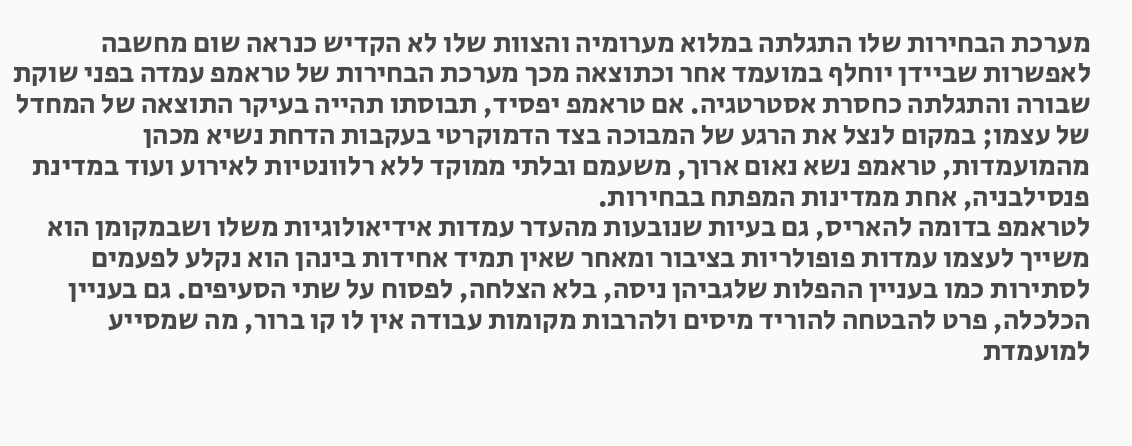מערכת הבחירות שלו התגלתה במלוא מערומיה והצוות שלו לא הקדיש כנראה שום מחשבה לאפשרות שביידן יוחלף במועמד אחר וכתוצאה מכך מערכת הבחירות של טראמפ עמדה בפני שוקת שבורה והתגלתה כחסרת אסטרטגיה. אם טראמפ יפסיד, תבוסתו תהייה בעיקר התוצאה של המחדל של עצמו; במקום לנצל את הרגע של המבוכה בצד הדמוקרטי בעקבות הדחת נשיא מכהן מהמועמדות, טראמפ נשא נאום ארוך, משעמם ובלתי ממוקד ללא רלוונטיות לאירוע ועוד במדינת פנסילבניה, אחת ממדינות המפתח בבחירות.
לטראמפ בדומה להאריס, גם בעיות שנובעות מהעדר עמדות אידיאולוגיות משלו ושבמקומן הוא משייך לעצמו עמדות פופולריות בציבור ומאחר שאין תמיד אחידות בינהן הוא נקלע לפעמים לסתירות כמו בעניין ההפלות שלגביהן ניסה, בלא הצלחה, לפסוח על שתי הסעיפים. גם בעניין הכלכלה, פרט להבטחה להוריד מיסים ולהרבות מקומות עבודה אין לו קו ברור, מה שמסייע למועמדת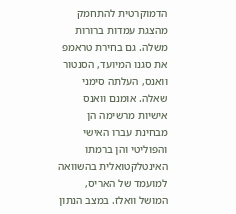הדמוקרטית להתחמק מהצגת עמדות ברורות משלה. גם בחירת טראמפ את סגנו המיועד, הסנטור וואנס, העלתה סימני שאלה. אומנם וואנס אישיות מרשימה הן מבחינת עברו האישי והפוליטי והן ברמתו האינטלקטואלית בהשוואה למועמד של האריס, המושל וואלז. במצב הנתון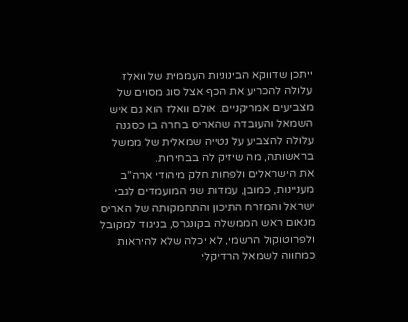ייתכן שדווקא הבינוניות העממית של וואלז עלולה להכריע את הכף אצל סוג מסוים של מצביעים אמריקניים. אולם וואלז הוא גם איש השמאל והעובדה שהאריס בחרה בו כסגנה עלולה להצביע על נטייה שמאלית של ממשל בראשותה, מה שיזיק לה בבחירות.
את הישראלים ולפחות חלק מיהודי ארה"ב מעניינות, כמובן, עמדות שני המועמדים לגבי ישראל והמזרח התיכון והתחמקותה של האריס מנאום ראש הממשלה בקונגרס, בניגוד למקובל ולפרוטוקול הרשמי, לא יכלה שלא להיראות כמחווה לשמאל הרדיקלי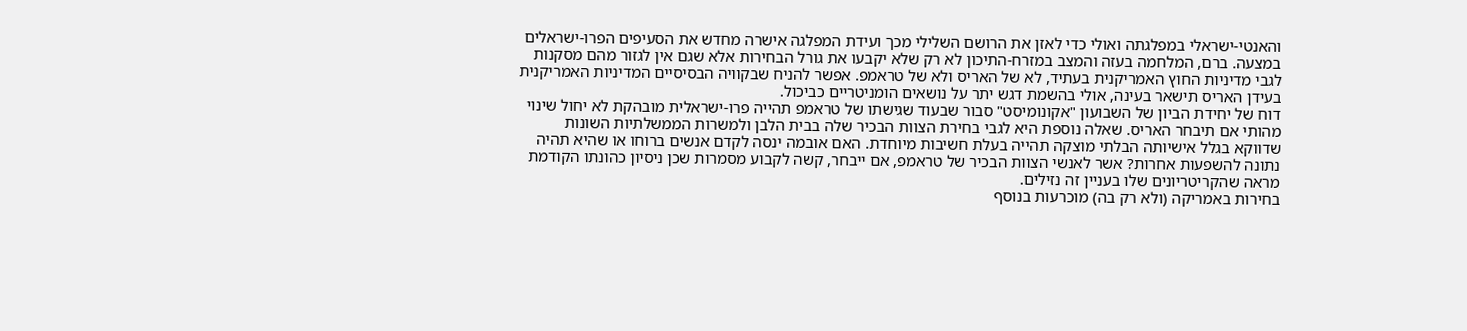והאנטי-ישראלי במפלגתה ואולי כדי לאזן את הרושם השלילי מכך ועידת המפלגה אישרה מחדש את הסעיפים הפרו-ישראלים במצעה. ברם, המלחמה בעזה והמצב במזרח-התיכון לא רק שלא יקבעו את גורל הבחירות אלא שגם אין לגזור מהם מסקנות לגבי מדיניות החוץ האמריקנית בעתיד, לא של האריס ולא של טראמפ. אפשר להניח שבקוויה הבסיסיים המדיניות האמריקנית בעידן האריס תישאר בעינה, אולי בהשמת דגש יתר על נושאים הומניטריים כביכול.
דוח של יחידת הביון של השבועון "אקונומיסט" סבור שבעוד שגישתו של טראמפ תהייה פרו-ישראלית מובהקת לא יחול שינוי מהותי אם תיבחר האריס. שאלה נוספת היא לגבי בחירת הצוות הבכיר שלה בבית הלבן ולמשרות הממשלתיות השונות שדווקא בגלל אישיותה הבלתי מוצקה תהייה בעלת חשיבות מיוחדת. האם אובמה ינסה לקדם אנשים ברוחו או שהיא תהיה נתונה להשפעות אחרות? אשר לאנשי הצוות הבכיר של טראמפ, אם ייבחר, קשה לקבוע מסמרות שכן ניסיון כהונתו הקודמת מראה שהקריטריונים שלו בעניין זה נזילים.
בחירות באמריקה (ולא רק בה) מוכרעות בנוסף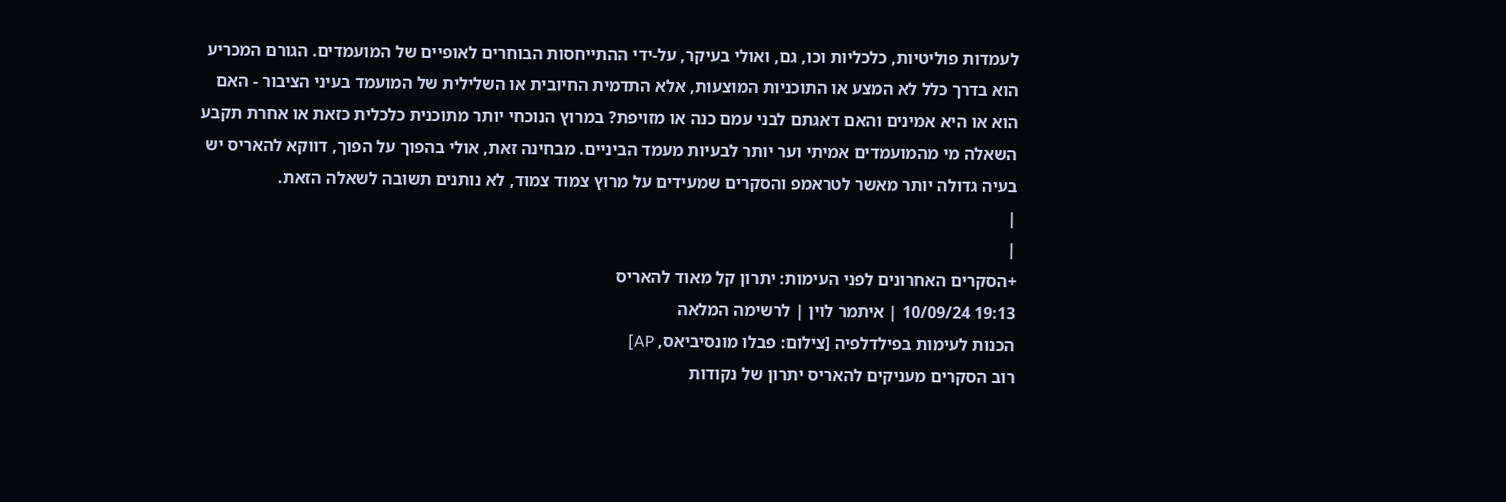לעמדות פוליטיות, כלכליות וכו, גם, ואולי בעיקר, על-ידי ההתייחסות הבוחרים לאופיים של המועמדים. הגורם המכריע הוא בדרך כלל לא המצע או התוכניות המוצעות, אלא התדמית החיובית או השלילית של המועמד בעיני הציבור - האם הוא או היא אמינים והאם דאגתם לבני עמם כנה או מזויפת? במרוץ הנוכחי יותר מתוכנית כלכלית כזאת או אחרת תקבע השאלה מי מהמועמדים אמיתי וער יותר לבעיות מעמד הביניים. מבחינה זאת, אולי בהפוך על הפוך, דווקא להאריס יש בעיה גדולה יותר מאשר לטראמפ והסקרים שמעידים על מרוץ צמוד צמוד, לא נותנים תשובה לשאלה הזאת.
|
|
+הסקרים האחרונים לפני העימות: יתרון קל מאוד להאריס
19:13 10/09/24 | איתמר לוין | לרשימה המלאה
הכנות לעימות בפילדלפיה [צילום: פבלו מונסיביאס, AP]
רוב הסקרים מעניקים להאריס יתרון של נקודות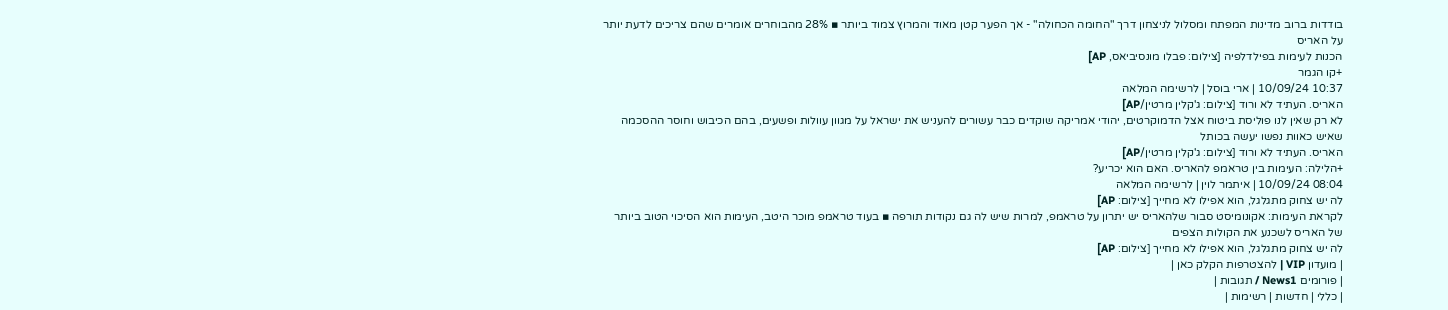בודדות ברוב מדינות המפתח ומסלול לניצחון דרך "החומה הכחולה" - אך הפער קטן מאוד והמרוץ צמוד ביותר ▪ 28% מהבוחרים אומרים שהם צריכים לדעת יותר על האריס
הכנות לעימות בפילדלפיה [צילום: פבלו מונסיביאס, AP]
+קו הגמר
10:37 10/09/24 | ארי בוסל | לרשימה המלאה
האריס. העתיד לא ורוד [צילום: ג'קלין מרטין/AP]
לא רק שאין לנו פוליסת ביטוח אצל הדמוקרטים, יהודי אמריקה שוקדים כבר עשורים להעניש את ישראל על מגוון עוולות ופשעים, בהם הכיבוש וחוסר ההסכמה שאיש כאוות נפשו יעשה בכותל
האריס. העתיד לא ורוד [צילום: ג'קלין מרטין/AP]
+הלילה: העימות בין טראמפ להאריס. האם הוא יכריע?
08:04 10/09/24 | איתמר לוין | לרשימה המלאה
לה יש צחוק מתגלגל, הוא אפילו לא מחייך [צילום: AP]
לקראת העימות: אקונומיסט סבור שלהאריס יש יתרון על טראמפ, למרות שיש לה גם נקודות תורפה ▪ בעוד טראמפ מוכר היטב, העימות הוא הסיכוי הטוב ביותר של האריס לשכנע את הקולות הצפים
לה יש צחוק מתגלגל, הוא אפילו לא מחייך [צילום: AP]
| מועדון VIP | להצטרפות הקלק כאן |
| פורומים News1 / תגובות |
| כללי | חדשות | רשימות |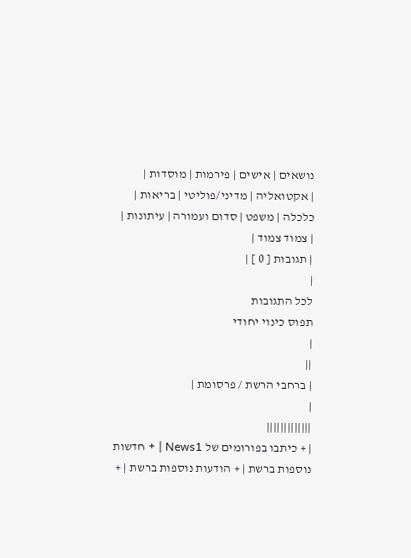נושאים | אישים | פירמות | מוסדות |
| אקטואליה | מדיני/פוליטי | בריאות | כלכלה | משפט | סדום ועמורה | עיתונות |
| צמוד צמוד |
| תגובות [ 0 ] |
|
לכל התגובות
תפוס כינוי יחודי
|
||
| ברחבי הרשת / פרסומת |
|
|||||||||||||
| + כיתבו בפורומים של News1 | + חדשות נוספות ברשת | + הודעות נוספות ברשת | +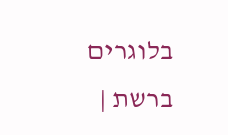בלוגרים ברשת |